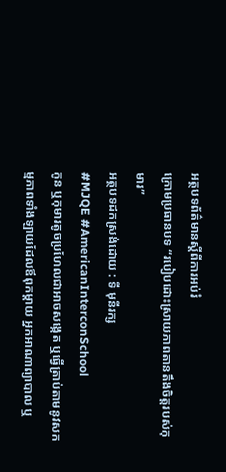អត្ថបទព័ត៌មានស្តីពីការអប់រំ
ក្រោមប្រធានបទ “របៀបដោះស្រាយភាពតានតឹងចិត្តរបស់កុមារ”
អត្ថបទដកស្រង់ដោយ : ទី មុនីរក្ស
#MJQE #AmericanInterconSchool
កូន ឬកុមារតូចប្រហែលជាអាចសង្កេត ឬធ្វើត្រាប់តាមនូវសកម្មភាពទាំងឡាយដែលឪពុកម្ដាយ អ្នកអាណាព្យាបាល ឬ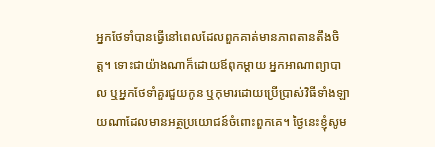អ្នកថែទាំបានធ្វើនៅពេលដែលពួកគាត់មានភាពតានតឹងចិត្ត។ ទោះជាយ៉ាងណាក៏ដោយឪពុកម្ដាយ អ្នកអាណាព្យាបាល ឬអ្នកថែទាំគួរជួយកូន ឬកុមារដោយប្រើប្រាស់វិធីទាំងឡាយណាដែលមានអត្ថប្រយោជន៍ចំពោះពួកគេ។ ថ្ងៃនេះខ្ញុំសូម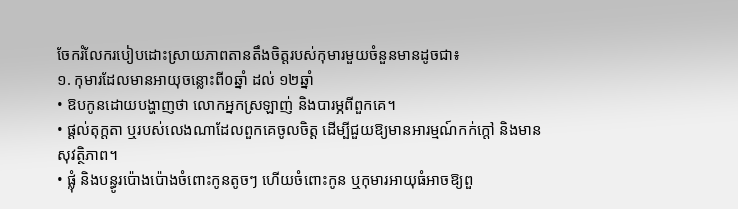ចែករំលែករបៀបដោះស្រាយភាពតានតឹងចិត្តរបស់កុមារមួយចំនួនមានដូចជា៖
១. កុមារដែលមានអាយុចន្លោះពី០ឆ្នាំ ដល់ ១២ឆ្នាំ
• ឱបកូនដោយបង្ហាញថា លោកអ្នកស្រឡាញ់ និងបារម្ភពីពួកគេ។
• ផ្ដល់តុក្ដតា ឬរបស់លេងណាដែលពួកគេចូលចិត្ត ដើម្បីជួយឱ្យមានអារម្មណ៍កក់ក្ដៅ និងមានសុវត្ថិភាព។
• ផ្លុំ និងបន្ធូរប៉ោងប៉ោងចំពោះកូនតូចៗ ហើយចំពោះកូន ឬកុមារអាយុធំអាចឱ្យពួ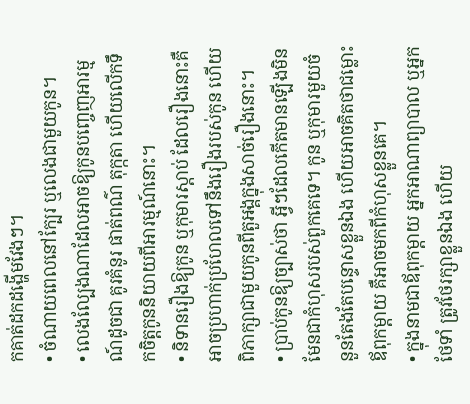កគាត់ដកដង្ហើមវែងៗ។
• ចំណាយពេលនៅក្បែរ ឬលេងជាមួយកូន។
• លេងល្បែងណាដែលអាចឱ្យកូនបញ្ចេញអារម្មណ៍ដូចជា គូរគំនូរ ផាត់ពណ៌ តុក្កតា ហើយលើកទឹកចិត្តកូននិយាយពីអារម្មណ៍នោះ។
• និទានរឿងឱ្យកូន ឬកុមារស្ដាប់ ដែលរឿងនោះគឺអាចប្រហាក់ប្រហែលទៅនឹងរឿងរបស់កូន ហើយពិភាក្សាជាមួយកូនពីតួអង្គក្នុងសាច់រឿងនោះ។
• ប្រាប់កូនឱ្យច្បាស់ថា អ្វីៗដែលកើតមានឡើងមិនមែនជាកំហុសរបស់ពួកគេទេ។ កូន ឬកុមារមួយចំនួនតែងតែបន្ទោសខ្លួនឯង ហើយអាចគិតថាជម្លោះឪពុកម្ដាយ គឺអាចមកពីកំហុសខ្លួនគេ។
• ក្នុងនាមជាឪពុកម្ដាយ អ្នកអាណាព្យាបាល ឬអ្នកថែទាំ ត្រូវថែរក្សាខ្លួនឯង ហើយ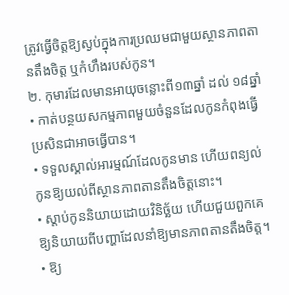ត្រូវធ្វើចិត្តឱ្យស្ងប់ក្នុងការប្រឈមជាមួយស្ថានភាពតានតឹងចិត្ត ឬកំហឹងរបស់កូន។
២. កុមារដែលមានអាយុចន្លោះពី១៣ឆ្នាំ ដល់ ១៨ឆ្នាំ
• កាត់បន្ថយសកម្មភាពមួយចំនួនដែលកូនកំពុងធ្វើ ប្រសិនជាអាចធ្វើបាន។
• ទទួលស្គាល់អារម្មណ៍ដែលកូនមាន ហើយពន្យល់កូនឱ្យយល់ពីស្ថានភាពតានតឹងចិត្តនោះ។
• ស្ដាប់កូននិយាយដោយវិនិច្ឆ័យ ហើយជួយពួកគេឱ្យនិយាយពីបញ្ហាដែលនាំឱ្យមានភាពតានតឹងចិត្ត។
• ឱ្យ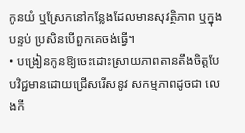កូនយំ ឬស្រែកនៅកន្លែងដែលមានសុវត្ថិភាព ឬក្នុងបន្ទប់ ប្រសិនបើពួកគេចង់ធ្វើ។
• បង្រៀនកូនឱ្យចេះដោះស្រាយភាពតានតឹងចិត្តបែបវិជ្ជមានដោយជ្រើសរើសនូវ សកម្មភាពដូចជា លេងកី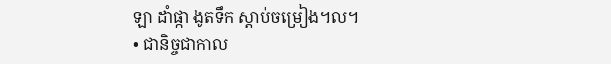ឡា ដាំផ្កា ងូតទឹក ស្ដាប់ចម្រៀង។ល។
• ជានិច្ចជាកាល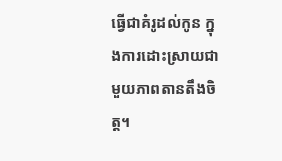ធ្វើជាគំរូដល់កូន ក្នុងការដោះស្រាយជាមួយភាពតានតឹងចិត្ត។